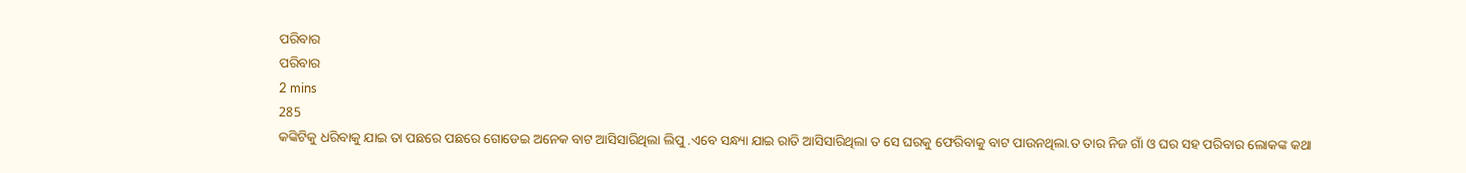ପରିବାର
ପରିବାର
2 mins
285
କଙ୍କିଟିକୁ ଧରିବାକୁ ଯାଇ ତା ପଛରେ ପଛରେ ଗୋଡେଇ ଅନେକ ବାଟ ଆସିସାରିଥିଲା ଲିପୁ .ଏବେ ସନ୍ଧ୍ୟା ଯାଇ ରାତି ଆସିସାରିଥିଲା ତ ସେ ଘରକୁ ଫେରିବାକୁ ବାଟ ପାଉନଥିଲା.ତ ତାର ନିଜ ଗାଁ ଓ ଘର ସହ ପରିବାର ଲୋକଙ୍କ କଥା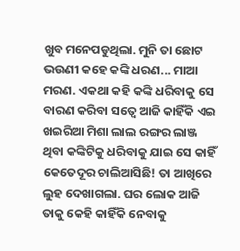ଖୁବ ମନେପଡୁଥିଲା. ମୁନି ତା ଛୋଟ ଭଉଣୀ କହେ କଙ୍କି ଧରଣ... ମାଆ ମରଣ. ଏକଥା କହି କଙ୍କି ଧରିବାକୁ ସେ ବାରଣ କରିବା ସତ୍ୱେ ଆଜି କାହିଁକି ଏଇ ଖଇରିଆ ମିଶା ଲାଲ ରଙ୍ଗର ଲାଞ୍ଜ ଥିବା କଙ୍କିଟିକୁ ଧରିବାକୁ ଯାଇ ସେ କାହିଁ କେତେଦୂର ଚାଲିଆସିଛି! ତା ଆଖିରେ ଲୁହ ଦେଖାଗଲା. ଘର ଲୋକ ଆଜି ତାକୁ କେହି କାହିଁକି ନେବାକୁ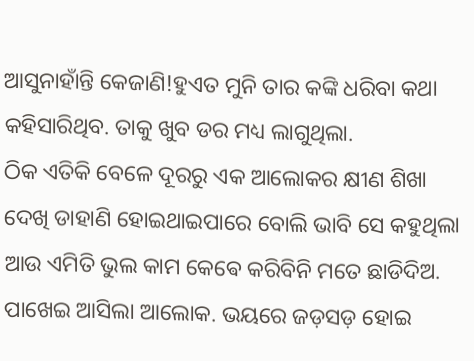ଆସୁନାହାଁନ୍ତି କେଜାଣି!ହୁଏତ ମୁନି ତାର କଙ୍କି ଧରିବା କଥା କହିସାରିଥିବ. ତାକୁ ଖୁବ ଡର ମଧ୍ୟ ଲାଗୁଥିଲା.
ଠିକ ଏତିକି ବେଳେ ଦୂରରୁ ଏକ ଆଲୋକର କ୍ଷୀଣ ଶିଖା ଦେଖି ଡାହାଣି ହୋଇଥାଇପାରେ ବୋଲି ଭାବି ସେ କହୁଥିଲା ଆଉ ଏମିତି ଭୁଲ କାମ କେଵେ କରିବିନି ମତେ ଛାଡିଦିଅ. ପାଖେଇ ଆସିଲା ଆଲୋକ. ଭୟରେ ଜଡ଼ସଡ଼ ହୋଇ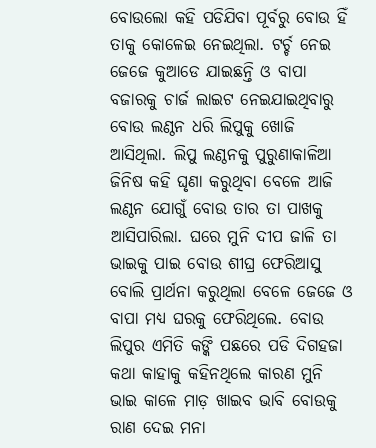ବୋଉଲୋ କହି ପଡିଯିବା ପୂର୍ବରୁ ବୋଉ ହିଁ ତାକୁ କୋଳେଇ ନେଇଥିଲା. ଟର୍ଚ୍ଚ ନେଇ ଜେଜେ କୁଆଡେ ଯାଇଛନ୍ତି ଓ ବାପା ବଜାରକୁ ଚାର୍ଜ ଲାଇଟ ନେଇଯାଇଥିବାରୁ ବୋଉ ଲଣ୍ଠନ ଧରି ଲିପୁକୁ ଖୋଜି ଆସିଥିଲା. ଲିପୁ ଲଣ୍ଠନକୁ ପୁରୁଣାକାଳିଆ ଜିନିଷ କହି ଘୃଣା କରୁଥିବା ବେଳେ ଆଜି ଲଣ୍ଠନ ଯୋଗୁଁ ବୋଉ ତାର ତା ପାଖକୁ ଆସିପାରିଲା. ଘରେ ମୁନି ଦୀପ ଜାଳି ତା ଭାଇକୁ ପାଇ ବୋଉ ଶୀଘ୍ର ଫେରିଆସୁ ବୋଲି ପ୍ରାର୍ଥନା କରୁଥିଲା ବେଳେ ଜେଜେ ଓ ବାପା ମଧ୍ୟ ଘରକୁ ଫେରିଥିଲେ. ବୋଉ ଲିପୁର ଏମିତି କଙ୍କି ପଛରେ ପଡି ଦିଗହଜା କଥା କାହାକୁ କହିନଥିଲେ କାରଣ ମୁନି ଭାଇ କାଳେ ମାଡ଼ ଖାଇବ ଭାବି ବୋଉକୁ ରାଣ ଦେଇ ମନା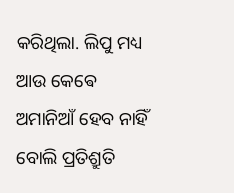କରିଥିଲା. ଲିପୁ ମଧ୍ୟ ଆଉ କେଵେ ଅମାନିଆଁ ହେବ ନାହିଁ ବୋଲି ପ୍ରତିଶ୍ରୁତି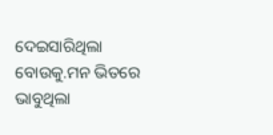ଦେଇସାରିଥିଲା ବୋଉକୁ.ମନ ଭିତରେ ଭାବୁଥିଲା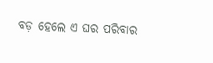ବଡ଼ ହେଲେ ଏ ଘର ପରିବାର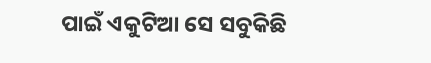ପାଇଁ ଏକୁଟିଆ ସେ ସବୁକିଛି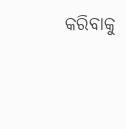କରିବାକୁ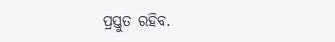ପ୍ରସ୍ତୁତ ରହିବ.